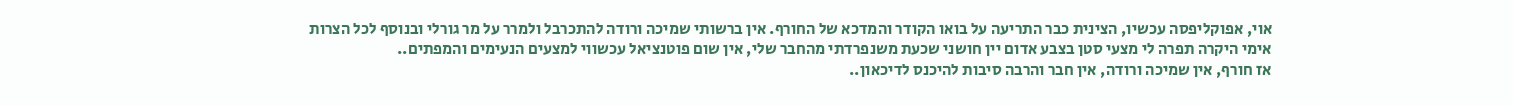אוי, אפוקליפסה עכשיו, הצינית כבר התריעה על בואו הקודר והמדכא של החורף. אין ברשותי שמיכה ורודה להתכרבל ולמרר על מר גורלי ובנוסף לכל הצרות אימי היקרה תפרה לי מצעי סטן בצבע אדום יין חושני שכעת משנפרדתי מהחבר שלי, אין שום פוטנציאל עכשווי למצעים הנעימים והמפתים..
אז חורף, אין שמיכה ורודה, אין חבר והרבה סיבות להיכנס לדיכאון..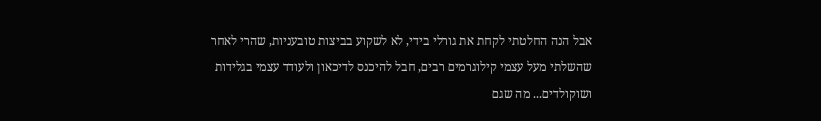אבל הנה החלטתי לקחת את גורלי בידי, לא לשקוע בביצות טובעניות, שהרי לאחר שהשלתי מעל עצמי קילוגרמים רבים, חבל להיכנס לדיכאון ולעודד עצמי בגלידות ושוקולדים... מה שגם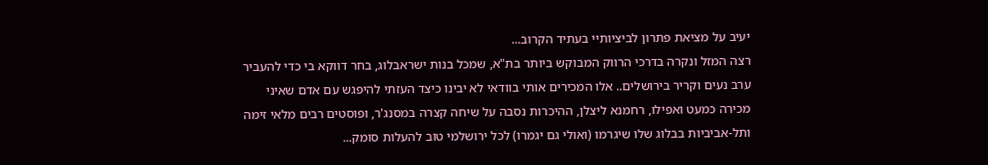יעיב על מציאת פתרון לביציותיי בעתיד הקרוב...
רצה המזל ונקרה בדרכי הרווק המבוקש ביותר בת"א, שמכל בנות ישראבלוג, בחר דווקא בי כדי להעביר ערב נעים וקריר בירושלים.. אלו המכירים אותי בוודאי לא יבינו כיצד העזתי להיפגש עם אדם שאיני מכירה כמעט ואפילו, רחמנא ליצלן, ההיכרות נסבה על שיחה קצרה במסנג'ר, ופוסטים רבים מלאי זימה ותל-אביביות בבלוג שלו שיגרמו (ואולי גם יגמרו) לכל ירושלמי טוב להעלות סומק...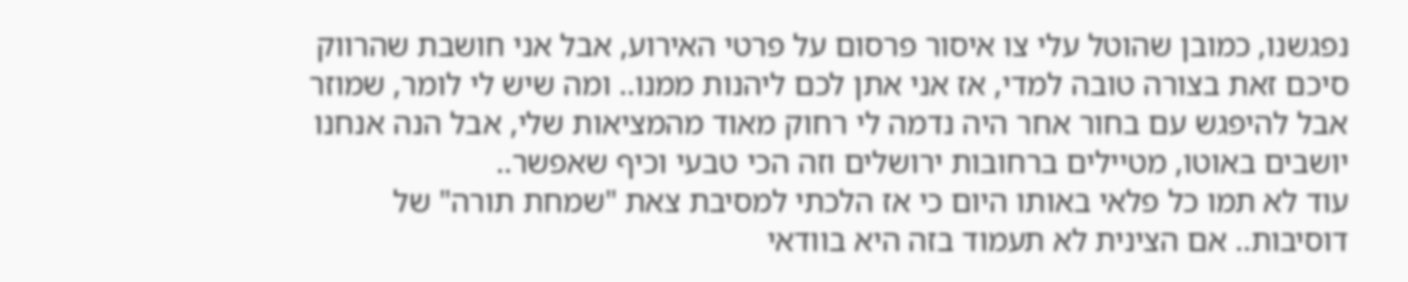נפגשנו, כמובן שהוטל עלי צו איסור פרסום על פרטי האירוע, אבל אני חושבת שהרווק סיכם זאת בצורה טובה למדי, אז אני אתן לכם ליהנות ממנו.. ומה שיש לי לומר, שמוזר אבל להיפגש עם בחור אחר היה נדמה לי רחוק מאוד מהמציאות שלי, אבל הנה אנחנו יושבים באוטו, מטיילים ברחובות ירושלים וזה הכי טבעי וכיף שאפשר..
עוד לא תמו כל פלאי באותו היום כי אז הלכתי למסיבת צאת "שמחת תורה" של דוסיבות.. אם הצינית לא תעמוד בזה היא בוודאי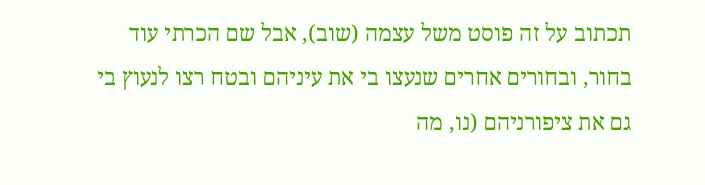תכתוב על זה פוסט משל עצמה (שוב), אבל שם הכרתי עוד בחור, ובחורים אחרים שנעצו בי את עיניהם ובטח רצו לנעוץ בי גם את ציפורניהם (נו, מה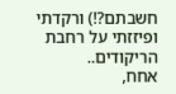חשבתם?!) ורקדתי ופיזזתי על רחבת הריקודים..
אחח,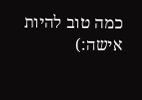כמה טוב להיות אישה:)